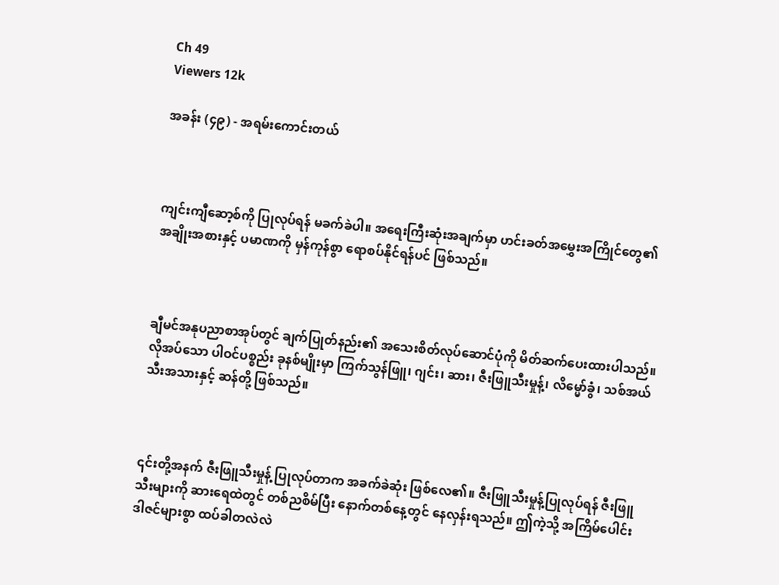Ch 49
Viewers 12k

အခန်း (၄၉) - အရမ်းကောင်းတယ်



ကျင်းကျီဆော့စ်ကို ပြုလုပ်ရန် မခက်ခဲပါ။ အရေးကြီးဆုံးအချက်မှာ ဟင်းခတ်အမွှေးအကြိုင်တွေ၏ အချိုးအစားနှင့် ပမာဏကို မှန်ကုန်စွာ ရောစပ်နိုင်ရန်ပင် ဖြစ်သည်။



ချီမင်အနုပညာစာအုပ်တွင် ချက်ပြုတ်နည်း၏ အသေးစိတ်လုပ်ဆောင်ပုံကို မိတ်ဆက်ပေးထားပါသည်။ လိုအပ်သော ပါဝင်ပစ္စည်း ခုနစ်မျိုးမှာ ကြက်သွန်ဖြူ၊ ဂျင်း၊ ဆား၊ ဇီးဖြူသီးမှုန့်၊ လိမ္မော်ခွံ၊ သစ်အယ်သီးအသားနှင့် ဆန်တို့ ဖြစ်သည်။



၎င်းတို့အနက် ဇီးဖြူသီးမှုန့် ပြုလုပ်တာက အခက်ခဲဆုံး ဖြစ်လေ၏။ ဇီးဖြူသီးမှုန့်ပြုလုပ်ရန် ဇီးဖြူသီးများကို ဆားရေထဲတွင် တစ်ညစိမ်ပြီး နောက်တစ်နေ့တွင် နေလှန်းရသည်။ ဤကဲ့သို့ အကြိမ်ပေါင်း ဒါဇင်များစွာ ထပ်ခါတလဲလဲ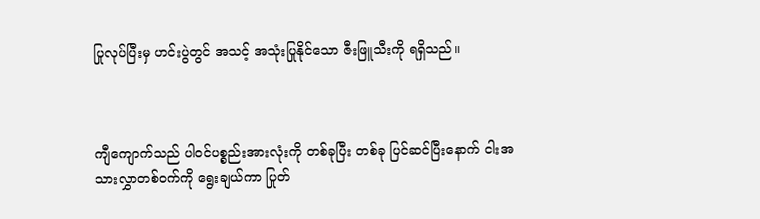ပြုလုပ်ပြီးမှ ဟင်းပွဲတွင် အသင့် အသုံးပြုနိုင်သော ဇီးဖြူသီးကို ရရှိသည်။



ကျီကျောက်သည် ပါဝင်ပစ္စည်းအားလုံးကို တစ်ခုပြီး တစ်ခု ပြင်ဆင်ပြီးနောက် ငါးအသားလွှာတစ်ဝက်ကို ရွေးချယ်ကာ ပြုတ်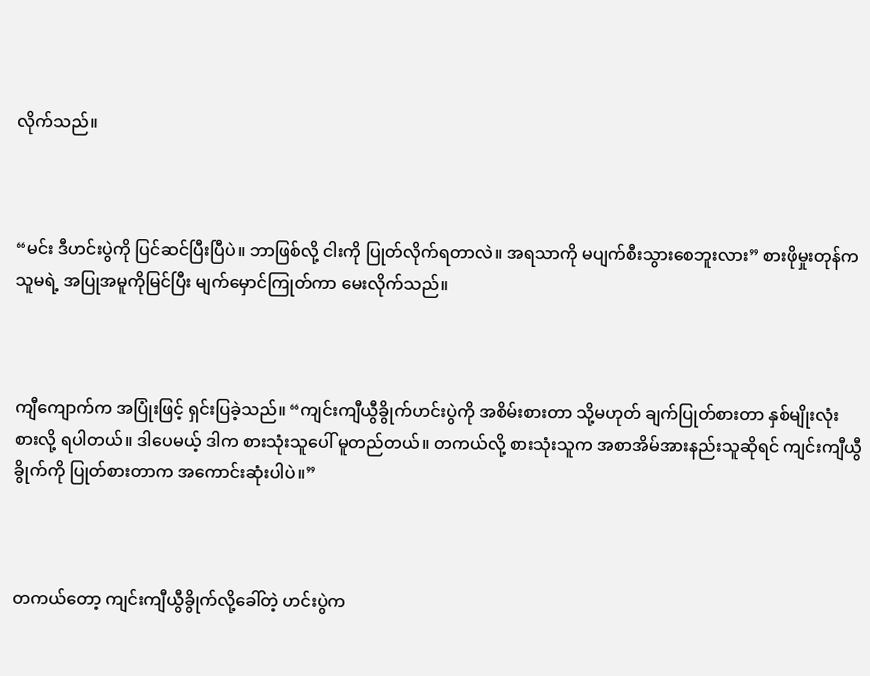လိုက်သည်။



“မင်း ဒီဟင်းပွဲကို ပြင်ဆင်ပြီးပြီပဲ။ ဘာဖြစ်လို့ ငါးကို ပြုတ်လိုက်ရတာလဲ။ အရသာကို မပျက်စီးသွားစေဘူးလား” စားဖိုမှုးတုန်က သူမရဲ့ အပြုအမူကိုမြင်ပြီး မျက်မှောင်ကြုတ်ကာ မေးလိုက်သည်။



ကျီကျောက်က အပြုံးဖြင့် ရှင်းပြခဲ့သည်။ “ကျင်းကျီယွီခွိုက်ဟင်းပွဲကို အစိမ်းစားတာ သို့မဟုတ် ချက်ပြုတ်စားတာ နှစ်မျိုးလုံး စားလို့ ရပါတယ်။ ဒါပေမယ့် ဒါက စားသုံးသူပေါ် မူတည်တယ်။ တကယ်လို့ စားသုံးသူက အစာအိမ်အားနည်းသူဆိုရင် ကျင်းကျီယွီခွိုက်ကို ပြုတ်စားတာက အကောင်းဆုံးပါပဲ။”



တကယ်တော့ ကျင်းကျီယွီခွိုက်လို့ခေါ်တဲ့ ဟင်းပွဲက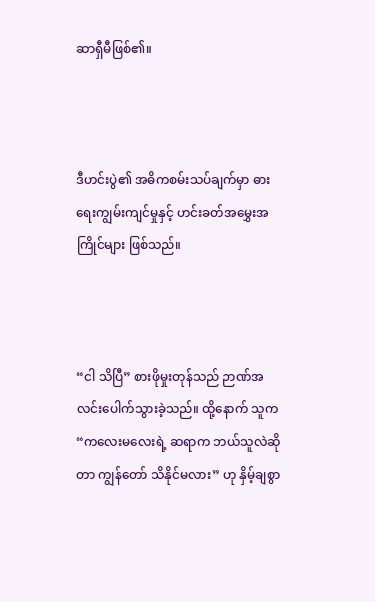ဆာရှီမီဖြစ်၏။



ဒီဟင်းပွဲ၏ အဓိကစမ်းသပ်ချက်မှာ ဓားရေးကျွမ်းကျင်မှုနှင့် ဟင်းခတ်အမွှေးအကြိုင်များ ဖြစ်သည်။



“ငါ သိပြီ” စားဖိုမှုးတုန်သည် ဉာဏ်အလင်းပေါက်သွားခဲ့သည်။ ထို့နောက် သူက “ကလေးမလေးရဲ့ ဆရာက ဘယ်သူလဲဆိုတာ ကျွန်တော် သိနိုင်မလား” ဟု နှိမ့်ချစွာ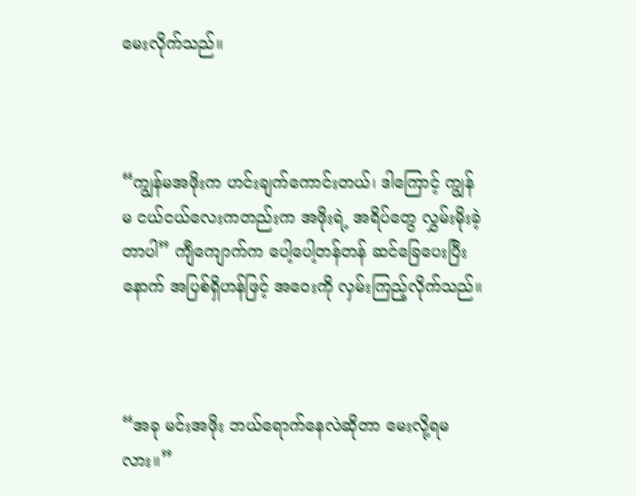မေးလိုက်သည်။



“ကျွန်မအဖိုးက ဟင်းချက်ကောင်းတယ်၊ ဒါကြောင့် ကျွန်မ ငယ်ငယ်လေးကတည်းက အဖိုးရဲ့ အရိပ်တွေ လွှမ်းမိုးခဲ့တာပါ” ကျီကျောက်က ပေါ့ပေါ့တန်တန် ဆင်ခြေပေးပြီးနောက် အပြစ်ရှိဟန်ဖြင့် အဝေးကို လှမ်းကြည့်လိုက်သည်။



“အခု မင်းအဖိုး ဘယ်ရောက်နေလဲဆိုတာ မေးလို့ရမလား။”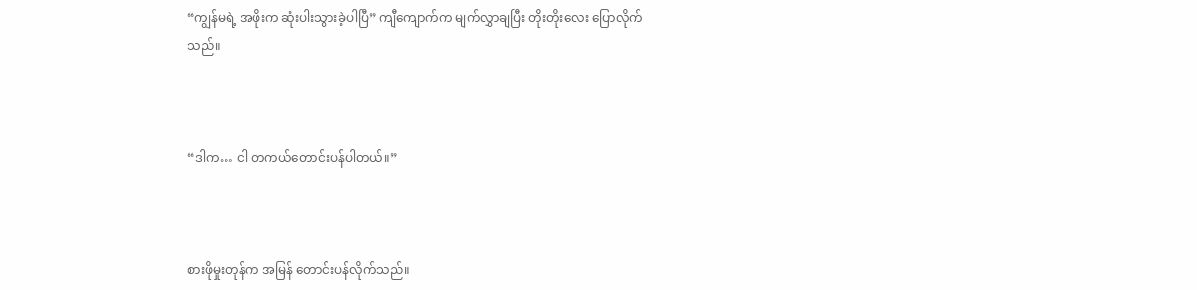“ကျွန်မရဲ့ အဖိုးက ဆုံးပါးသွားခဲ့ပါပြီ” ကျီကျောက်က မျက်လွှာချပြီး တိုးတိုးလေး ပြောလိုက်သည်။



“ဒါက… ငါ တကယ်တောင်းပန်ပါတယ်။”



စားဖိုမှုးတုန်က အမြန် တောင်းပန်လိုက်သည်။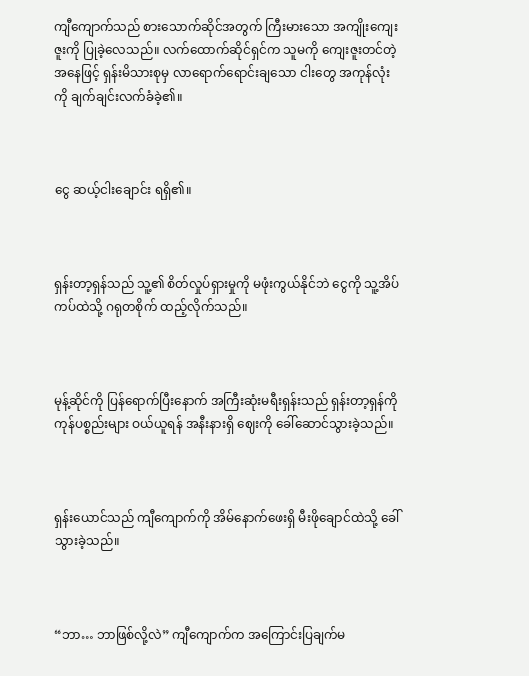ကျီကျောက်သည် စားသောက်ဆိုင်အတွက် ကြီးမားသော အကျိုးကျေးဇူးကို ပြုခဲ့လေသည်။ လက်ထောက်ဆိုင်ရှင်က သူမကို ကျေးဇူးတင်တဲ့အနေဖြင့် ရှန်းမိသားစုမှ လာရောက်ရောင်းချသော ငါးတွေ အကုန်လုံးကို ချက်ချင်းလက်ခံခဲ့၏။



ငွေ ဆယ့်ငါးချောင်း ရရှိ၏။



ရှန်းတာ့ရှန်သည် သူ့၏ စိတ်လှုပ်ရှားမှုကို မဖုံးကွယ်နိုင်ဘဲ ငွေကို သူ့အိပ်ကပ်ထဲသို့ ဂရုတစိုက် ထည့်လိုက်သည်။



မုန့်ဆိုင်ကို ပြန်ရောက်ပြီးနောက် အကြီးဆုံးမရီးရှန်းသည် ရှန်းတာ့ရှန်ကို ကုန်ပစ္စည်းများ ဝယ်ယူရန် အနီးနားရှိ ဈေးကို ခေါ်ဆောင်သွားခဲ့သည်။



ရှန်းယောင်သည် ကျီကျောက်ကို အိမ်နောက်ဖေးရှိ မီးဖိုချောင်ထဲသို့ ခေါ်သွားခဲ့သည်။



“ဘာ… ဘာဖြစ်လို့လဲ” ကျီကျောက်က အကြောင်းပြချက်မ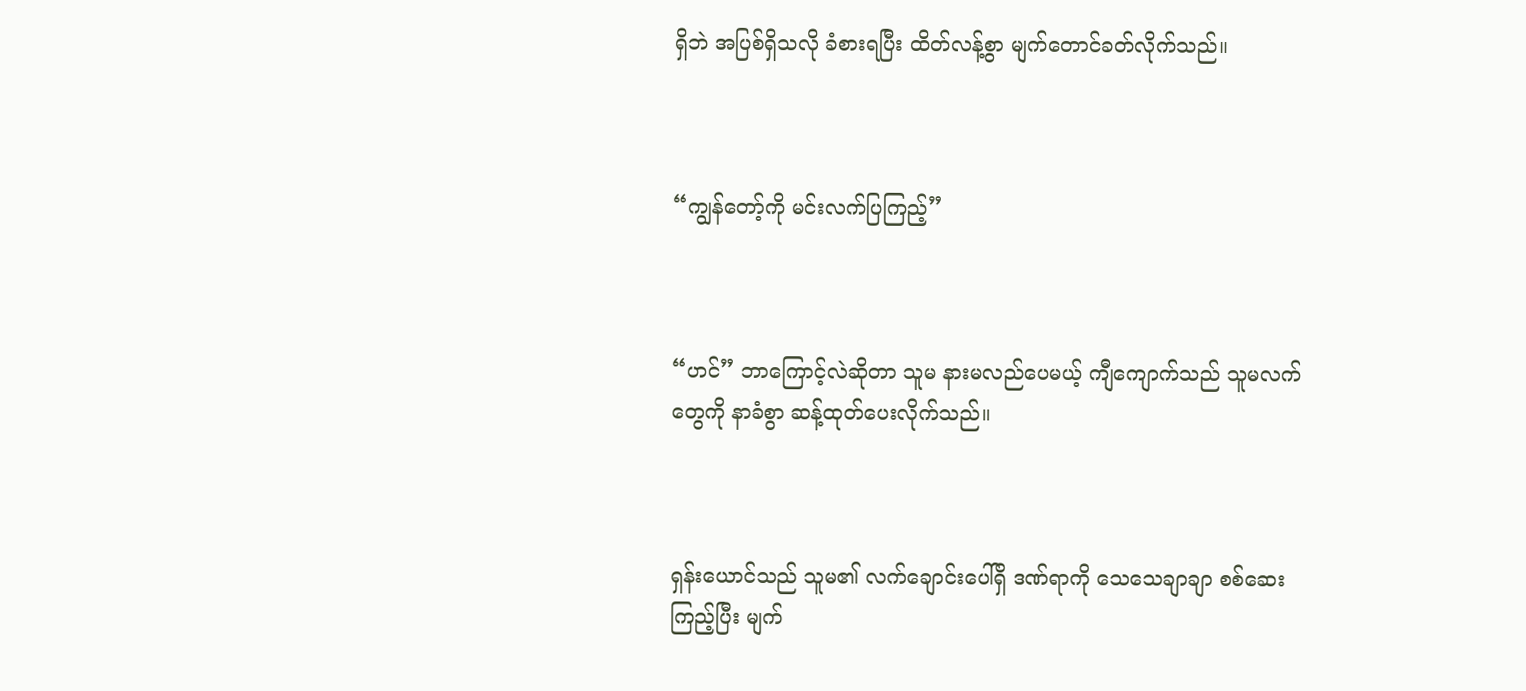ရှိဘဲ အပြစ်ရှိသလို ခံစားရပြီး ထိတ်လန့်စွာ မျက်တောင်ခတ်လိုက်သည်။



“ကျွန်တော့်ကို မင်းလက်ပြကြည့်”



“ဟင်” ဘာကြောင့်လဲဆိုတာ သူမ နားမလည်ပေမယ့် ကျီကျောက်သည် သူမလက်တွေကို နာခံစွာ ဆန့်ထုတ်ပေးလိုက်သည်။



ရှန်းယောင်သည် သူမ၏ လက်ချောင်းပေါ်ရှိ ဒဏ်ရာကို သေသေချာချာ စစ်ဆေးကြည့်ပြီး မျက်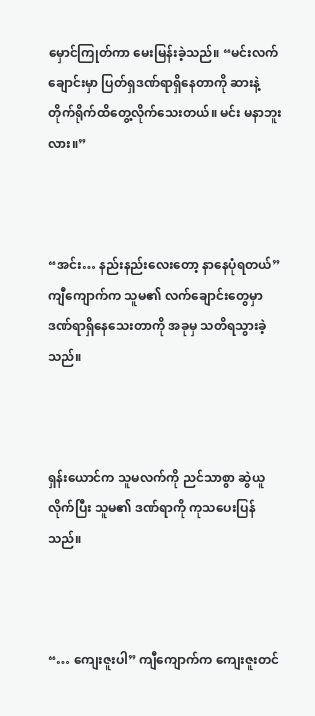မှောင်ကြုတ်ကာ မေးမြန်းခဲ့သည်။ “မင်းလက်ချောင်းမှာ ပြတ်ရှဒဏ်ရာရှိနေတာကို ဆားနဲ့ တိုက်ရိုက်ထိတွေ့လိုက်သေးတယ်။ မင်း မနာဘူးလား။”



“အင်း… နည်းနည်းလေးတော့ နာနေပုံရတယ်” ကျီကျောက်က သူမ၏ လက်ချောင်းတွေမှာ ဒဏ်ရာရှိနေသေးတာကို အခုမှ သတိရသွားခဲ့သည်။



ရှန်းယောင်က သူမလက်ကို ညင်သာစွာ ဆွဲယူလိုက်ပြီး သူမ၏ ဒဏ်ရာကို ကုသပေးပြန်သည်။



“… ကျေးဇူးပါ” ကျီကျောက်က ကျေးဇူးတင်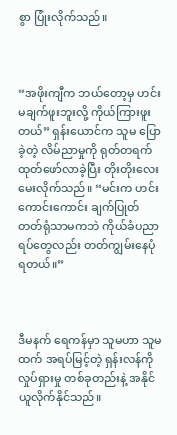စွာ ပြုံးလိုက်သည်။



“အဖိုးကျီက ဘယ်တော့မှ ဟင်းမချက်ဖူးဘူးလို့ ကိုယ်ကြားဖူးတယ်” ရှန်းယောင်က သူမ ပြောခဲ့တဲ့ လိမ်ညာမှုကို ရုတ်တရက် ထုတ်ဖော်လာခဲ့ပြီး တိုးတိုးလေး မေးလိုက်သည်။ “မင်းက ဟင်းကောင်းကောင်း ချက်ပြုတ်တတ်ရုံသာမကဘဲ ကိုယ်ခံပညာရပ်တွေလည်း တတ်ကျွမ်းနေပုံရတယ်။”



ဒီမနက် ရေကန်မှာ သူမဟာ သူမထက် အရပ်မြင့်တဲ့ ရှန်းလန်ကို လှုပ်ရှားမှု တစ်ခုတည်းနဲ့ အနိုင်ယူလိုက်နိုင်သည်။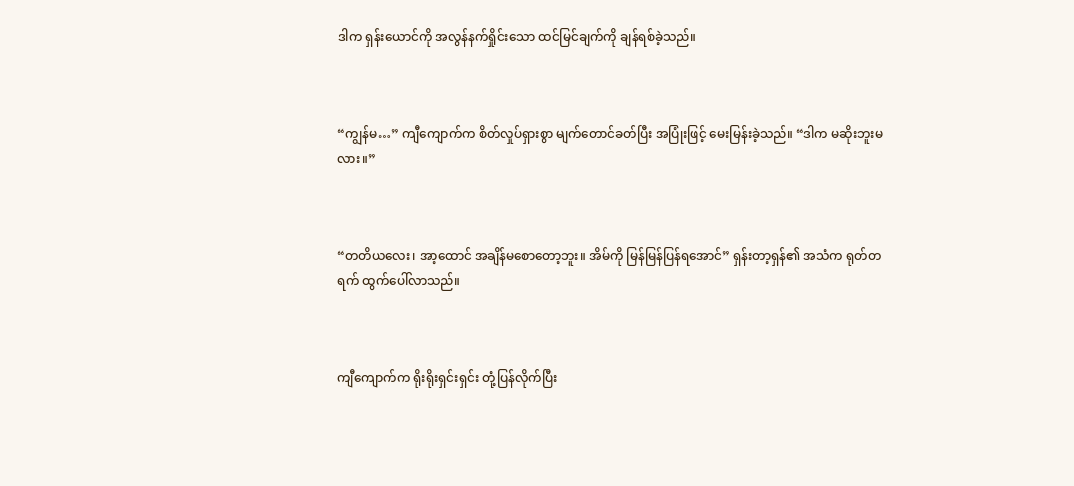ဒါက ရှန်းယောင်ကို အလွန်နက်ရှိုင်းသော ထင်မြင်ချက်ကို ချန်ရစ်ခဲ့သည်။



“ကျွန်မ…” ကျီကျောက်က စိတ်လှုပ်ရှားစွာ မျက်တောင်ခတ်ပြီး အပြုံးဖြင့် မေးမြန်းခဲ့သည်။ “ဒါက မဆိုးဘူးမလား။”



“တတိယလေး၊ အာ့ထောင် အချိန်မစောတော့ဘူး။ အိမ်ကို မြန်မြန်ပြန်ရအောင်” ရှန်းတာ့ရှန်၏ အသံက ရုတ်တရက် ထွက်ပေါ်လာသည်။



ကျီကျောက်က ရိုးရိုးရှင်းရှင်း တုံ့ပြန်လိုက်ပြီး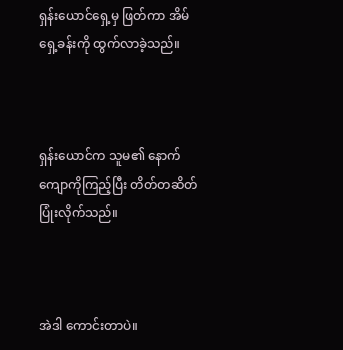ရှန်းယောင်ရှေ့မှ ဖြတ်ကာ အိမ်ရှေ့ခန်းကို ထွက်လာခဲ့သည်။



ရှန်းယောင်က သူမ၏ နောက်ကျောကိုကြည့်ပြီး တိတ်တဆိတ် ပြုံးလိုက်သည်။



အဲဒါ ကောင်းတာပဲ။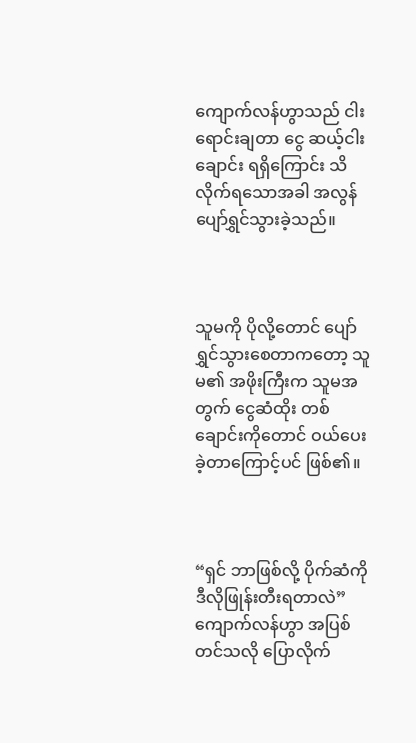ကျောက်လန်ဟွာသည် ငါးရောင်းချတာ ငွေ ဆယ့်ငါးချောင်း ရရှိကြောင်း သိလိုက်ရသောအခါ အလွန်ပျော်ရွှင်သွားခဲ့သည်။



သူမကို ပိုလို့တောင် ပျော်ရွှင်သွားစေတာကတော့ သူမ၏ အဖိုးကြီးက သူမအတွက် ငွေဆံထိုး တစ်ချောင်းကိုတောင် ဝယ်ပေးခဲ့တာကြောင့်ပင် ဖြစ်၏။



“ရှင် ဘာဖြစ်လို့ ပိုက်ဆံကို ဒီလိုဖြုန်းတီးရတာလဲ” ကျောက်လန်ဟွာ အပြစ်တင်သလို ပြောလိုက်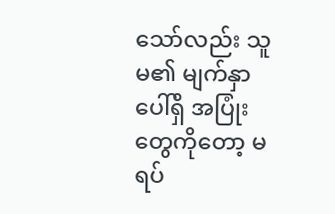သော်လည်း သူမ၏ မျက်နှာပေါ်ရှိ အပြုံးတွေကိုတော့ မရပ်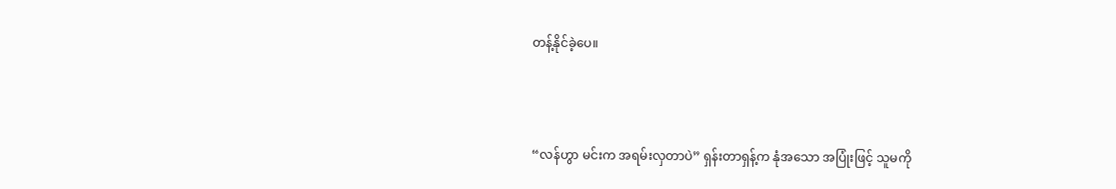တန့်နိုင်ခဲ့ပေ။



“လန်ဟွာ မင်းက အရမ်းလှတာပဲ” ရှန်းတာရှန့်က နုံအသော အပြုံးဖြင့် သူမကို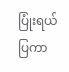ပြုံးရယ်ပြကာ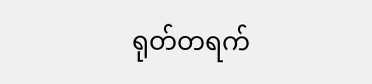ရုတ်တရက်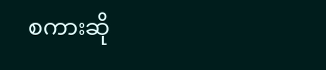စကားဆို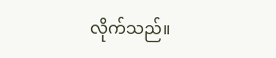လိုက်သည်။